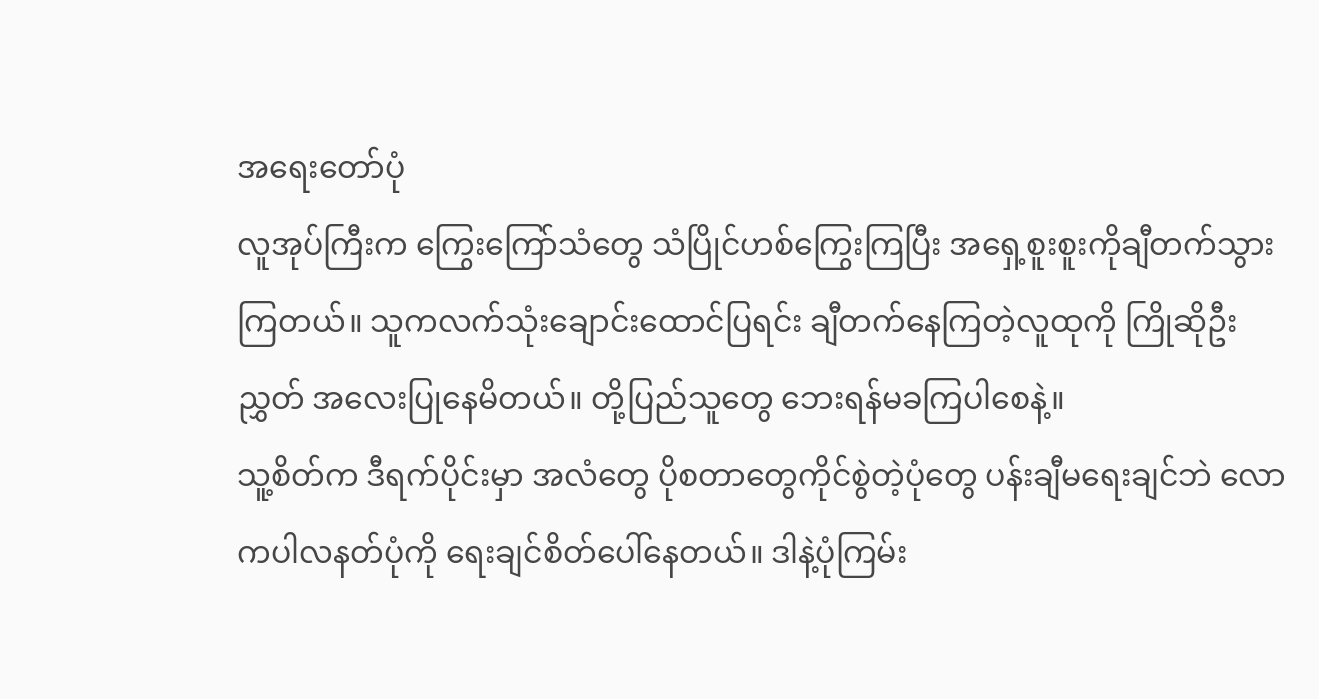အရေးတော်ပုံ
လူအုပ်ကြီးက ကြွေးကြော်သံတွေ သံပြိုင်ဟစ်ကြွေးကြပြီး အရှေ့စူးစူးကိုချီတက်သွားကြတယ်။ သူကလက်သုံးချောင်းထောင်ပြရင်း ချီတက်နေကြတဲ့လူထုကို ကြိုဆိုဦးညွှတ် အလေးပြုနေမိတယ်။ တို့ပြည်သူတွေ ဘေးရန်မခကြပါစေနဲ့။
သူ့စိတ်က ဒီရက်ပိုင်းမှာ အလံတွေ ပိုစတာတွေကိုင်စွဲတဲ့ပုံတွေ ပန်းချီမရေးချင်ဘဲ လောကပါလနတ်ပုံကို ရေးချင်စိတ်ပေါ်နေတယ်။ ဒါနဲ့ပုံကြမ်း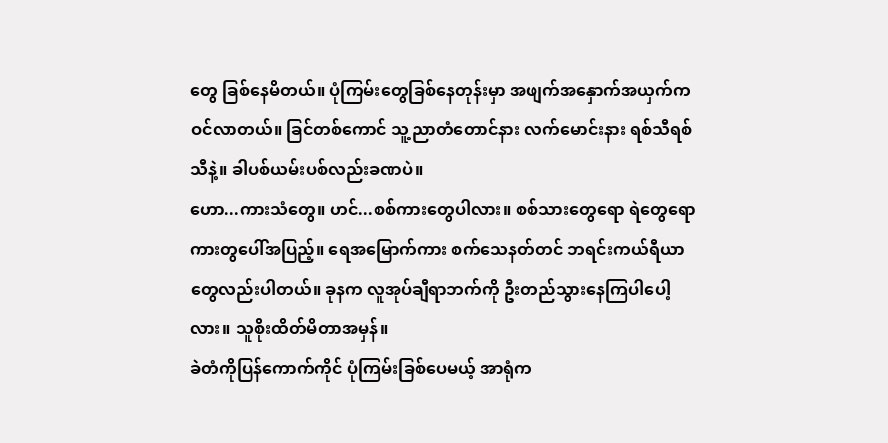တွေ ခြစ်နေမိတယ်။ ပုံကြမ်းတွေခြစ်နေတုန်းမှာ အဖျက်အနှောက်အယှက်က ဝင်လာတယ်။ ခြင်တစ်ကောင် သူ့ညာတံတောင်နား လက်မောင်းနား ရစ်သီရစ်သီနဲ့။ ခါပစ်ယမ်းပစ်လည်းခဏပဲ။
ဟော...ကားသံတွေ။ ဟင်...စစ်ကားတွေပါလား။ စစ်သားတွေရော ရဲတွေရော ကားတွပေါ်အပြည့်။ ရေအမြောက်ကား စက်သေနတ်တင် ဘရင်းကယ်ရီယာတွေလည်းပါတယ်။ ခုနက လူအုပ်ချီရာဘက်ကို ဦးတည်သွားနေကြပါပေါ့လား။ သူစိုးထိတ်မိတာအမှန်။
ခဲတံကိုပြန်ကောက်ကိုင် ပုံကြမ်းခြစ်ပေမယ့် အာရုံက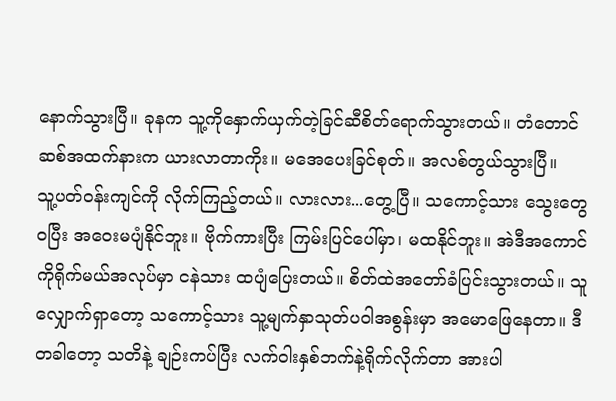နောက်သွားပြီ။ ခုနက သူ့ကိုနှောက်ယှက်တဲ့ခြင်ဆီစိတ်ရောက်သွားတယ်။ တံတောင်ဆစ်အထက်နားက ယားလာတာကိုး။ မအေပေးခြင်စုတ်။ အလစ်တွယ်သွားပြီ။
သူ့ပတ်ဝန်းကျင်ကို လိုက်ကြည့်တယ်။ လားလား...တွေ့ပြီ။ သကောင့်သား သွေးတွေဝပြီး အဝေးမပျံနိုင်ဘူး။ ဗိုက်ကားပြီး ကြမ်းပြင်ပေါ်မှာ၊ မထနိုင်ဘူး။ အဲဒီအကောင်ကိုရိုက်မယ်အလုပ်မှာ ငနဲသား ထပျံပြေးတယ်။ စိတ်ထဲအတော်ခံပြင်းသွားတယ်။ သူလျှောက်ရှာတော့ သကောင့်သား သူ့မျက်နှာသုတ်ပဝါအစွန်းမှာ အမောဖြေနေတာ။ ဒီတခါတော့ သတိနဲ့ ချဉ်းကပ်ပြီး လက်ဝါးနှစ်ဘက်နဲ့ရိုက်လိုက်တာ အားပါ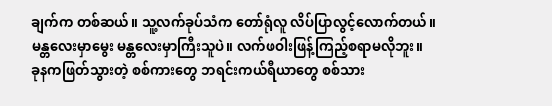ချက်က တစ်ဆယ်။ သူ့လက်ခုပ်သံက တော်ရုံလူ လိပ်ပြာလွင့်လောက်တယ်။
မန္တလေးမှာမွေး မန္တလေးမှာကြီးသူပဲ။ လက်ဖဝါးဖြန့်ကြည့်စရာမလိုဘူး။
ခုနကဖြတ်သွားတဲ့ စစ်ကားတွေ ဘရင်းကယ်ရီယာတွေ စစ်သား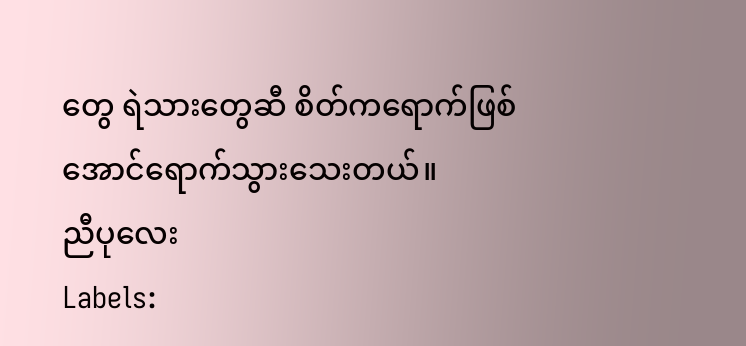တွေ ရဲသားတွေဆီ စိတ်ကရောက်ဖြစ်အောင်ရောက်သွားသေးတယ်။
ညီပုလေး
Labels: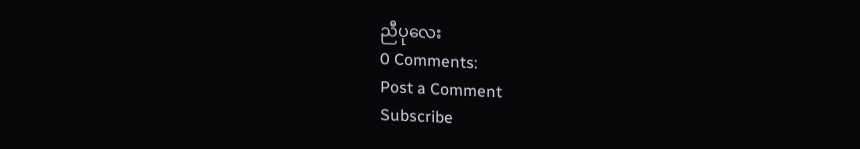ညီပုလေး
0 Comments:
Post a Comment
Subscribe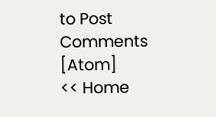to Post Comments [Atom]
<< Home